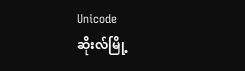Unicode
ဆိုးလ်မြို့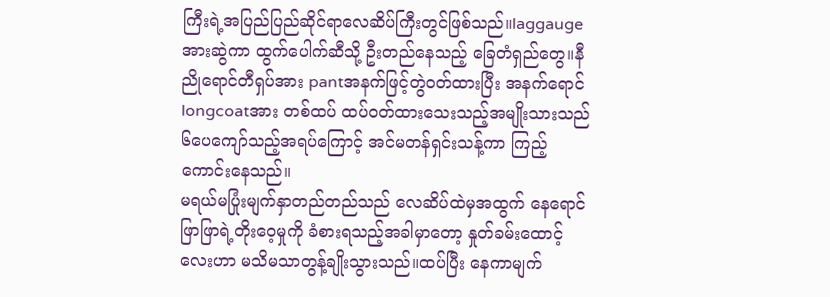ကြီးရဲ့အပြည်ပြည်ဆိုင်ရာလေဆိပ်ကြီးတွင်ဖြစ်သည်။laggaugeအားဆွဲကာ ထွက်ပေါက်ဆီသို့ ဦးတည်နေသည့် ခြေတံရှည်တွေ။နီညိုရောင်တီရှပ်အား pantအနက်ဖြင့်တွဲဝတ်ထားပြီး အနက်ရောင်longcoatအား တစ်ထပ် ထပ်ဝတ်ထားသေးသည့်အမျိုးသားသည် ၆ပေကျော်သည့်အရပ်ကြောင့် အင်မတန်ရှင်းသန့်ကာ ကြည့်ကောင်းနေသည်။
မရယ်မပြုံးမျက်နှာတည်တည်သည် လေဆိပ်ထဲမှအထွက် နေရောင်ဖြာဖြာရဲ့တိုးဝေ့မှုကို ခံစားရသည့်အခါမှာတော့ နှုတ်ခမ်းထောင့်လေးဟာ မသိမသာတွန့်ချိုးသွားသည်။ထပ်ပြီး နေကာမျက်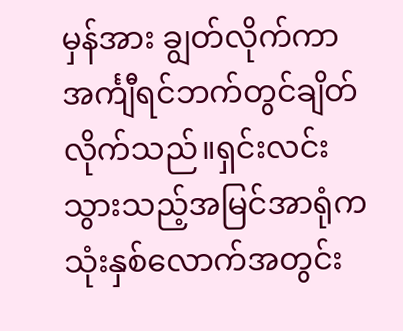မှန်အား ချွတ်လိုက်ကာ အင်္ကျီရင်ဘက်တွင်ချိတ်လိုက်သည်။ရှင်းလင်းသွားသည့်အမြင်အာရုံက သုံးနှစ်လောက်အတွင်း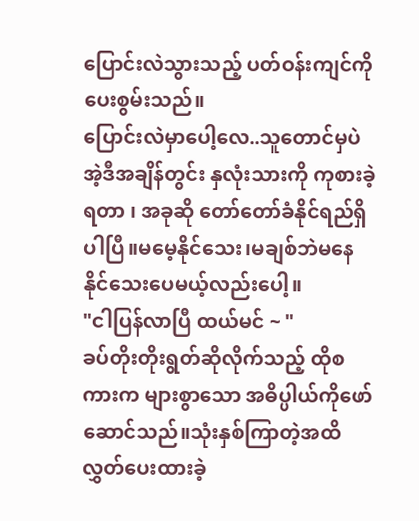ပြောင်းလဲသွားသည့် ပတ်ဝန်းကျင်ကို ပေးစွမ်းသည်။
ပြောင်းလဲမှာပေါ့လေ..သူတောင်မှပဲ အဲ့ဒီအချိန်တွင်း နှလုံးသားကို ကုစားခဲ့ရတာ ၊ အခုဆို တော်တော်ခံနိုင်ရည်ရှိပါပြီ။မမေ့နိုင်သေး၊မချစ်ဘဲမနေနိုင်သေးပေမယ့်လည်းပေါ့။
"ငါပြန်လာပြီ ထယ်မင် ~ "
ခပ်တိုးတိုးရွတ်ဆိုလိုက်သည့် ထိုစကားက များစွာသော အဓိပ္ပါယ်ကိုဖော်ဆောင်သည်။သုံးနှစ်ကြာတဲ့အထိ လွှတ်ပေးထားခဲ့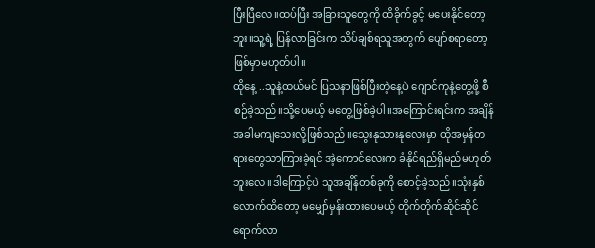ပြီးပြီလေ။ထပ်ပြီး အခြားသူတွေကို ထိခိုက်ခွင့် မပေးနိုင်တော့ဘူး။သူ့ရဲ့ ပြန်လာခြင်းက သိပ်ချစ်ရသူအတွက် ပျော်စရာတော့ ဖြစ်မှာမဟုတ်ပါ။
ထိုနေ့ ..သူနဲ့ထယ်မင် ပြသနာဖြစ်ပြီးတဲ့နေ့ပဲ ဂျောင်ကုနဲ့တွေ့ဖို့ စီစဉ်ခဲ့သည်။သို့ပေမယ့် မတွေ့ဖြစ်ခဲ့ပါ။အကြောင်းရင်းက အချိန်အခါမကျသေးလို့ဖြစ်သည်။သွေးနုသားနုလေးမှာ ထိုအမှန်တရားတွေသာကြားခဲ့ရင် အဲ့ကောင်လေးက ခံနိုင်ရည်ရှိမည်မဟုတ်ဘူးလေ။ဒါကြောင့်ပဲ သူအချိန်တစ်ခုကို စောင့်ခဲ့သည်။သုံးနှစ်လောက်ထိတော့ မမျှော်မှန်းထားပေမယ့် တိုက်တိုက်ဆိုင်ဆိုင်ရောက်လာ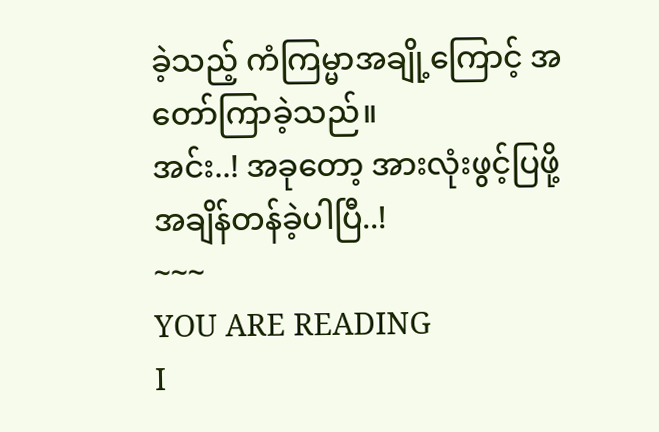ခဲ့သည့် ကံကြမ္မာအချို့ကြောင့် အတော်ကြာခဲ့သည်။
အင်း..! အခုတော့ အားလုံးဖွင့်ပြဖို့ အချိန်တန်ခဲ့ပါပြီ..!
~~~
YOU ARE READING
I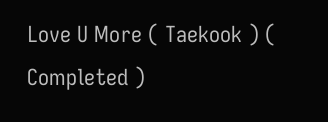Love U More ( Taekook ) ( Completed )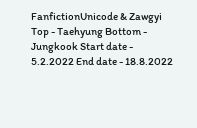FanfictionUnicode & Zawgyi Top - Taehyung Bottom - Jungkook Start date - 5.2.2022 End date - 18.8.2022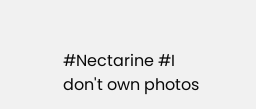#Nectarine #I don't own photos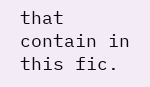that contain in this fic.